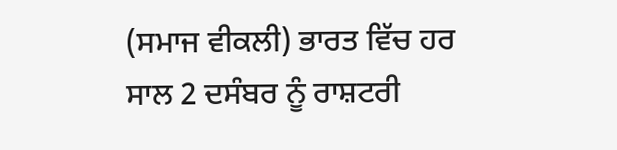(ਸਮਾਜ ਵੀਕਲੀ) ਭਾਰਤ ਵਿੱਚ ਹਰ ਸਾਲ 2 ਦਸੰਬਰ ਨੂੰ ਰਾਸ਼ਟਰੀ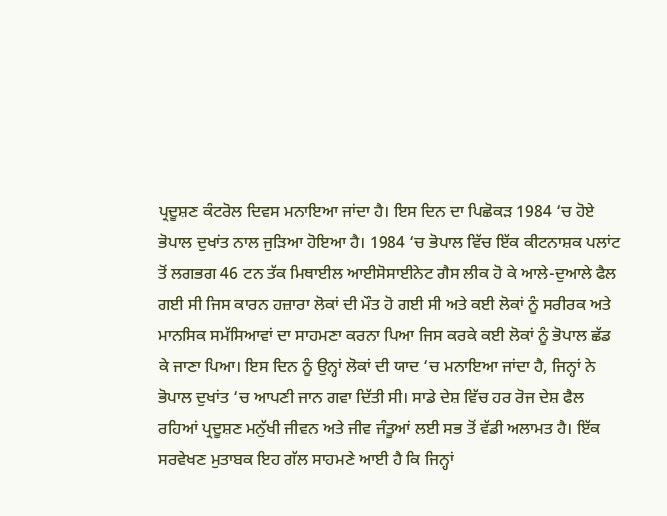ਪ੍ਰਦੂਸ਼ਣ ਕੰਟਰੋਲ ਦਿਵਸ ਮਨਾਇਆ ਜਾਂਦਾ ਹੈ। ਇਸ ਦਿਨ ਦਾ ਪਿਛੋਕੜ 1984 ‘ਚ ਹੋਏ ਭੋਪਾਲ ਦੁਖਾਂਤ ਨਾਲ ਜੁੜਿਆ ਹੋਇਆ ਹੈ। 1984 ‘ਚ ਭੋਪਾਲ ਵਿੱਚ ਇੱਕ ਕੀਟਨਾਸ਼ਕ ਪਲਾਂਟ ਤੋਂ ਲਗਭਗ 46 ਟਨ ਤੱਕ ਮਿਥਾਈਲ ਆਈਸੋਸਾਈਨੇਟ ਗੈਸ ਲੀਕ ਹੋ ਕੇ ਆਲੇ-ਦੁਆਲੇ ਫੈਲ ਗਈ ਸੀ ਜਿਸ ਕਾਰਨ ਹਜ਼ਾਰਾ ਲੋਕਾਂ ਦੀ ਮੌਤ ਹੋ ਗਈ ਸੀ ਅਤੇ ਕਈ ਲੋਕਾਂ ਨੂੰ ਸਰੀਰਕ ਅਤੇ ਮਾਨਸਿਕ ਸਮੱਸਿਆਵਾਂ ਦਾ ਸਾਹਮਣਾ ਕਰਨਾ ਪਿਆ ਜਿਸ ਕਰਕੇ ਕਈ ਲੋਕਾਂ ਨੂੰ ਭੋਪਾਲ ਛੱਡ ਕੇ ਜਾਣਾ ਪਿਆ। ਇਸ ਦਿਨ ਨੂੰ ਉਨ੍ਹਾਂ ਲੋਕਾਂ ਦੀ ਯਾਦ ‘ਚ ਮਨਾਇਆ ਜਾਂਦਾ ਹੈ, ਜਿਨ੍ਹਾਂ ਨੇ ਭੋਪਾਲ ਦੁਖਾਂਤ ‘ਚ ਆਪਣੀ ਜਾਨ ਗਵਾ ਦਿੱਤੀ ਸੀ। ਸਾਡੇ ਦੇਸ਼ ਵਿੱਚ ਹਰ ਰੋਜ ਦੇਸ਼ ਫੈਲ ਰਹਿਆਂ ਪ੍ਰਦੂਸ਼ਣ ਮਨੁੱਖੀ ਜੀਵਨ ਅਤੇ ਜੀਵ ਜੰਤੂਆਂ ਲਈ ਸਭ ਤੋਂ ਵੱਡੀ ਅਲਾਮਤ ਹੈ। ਇੱਕ ਸਰਵੇਖਣ ਮੁਤਾਬਕ ਇਹ ਗੱਲ ਸਾਹਮਣੇ ਆਈ ਹੈ ਕਿ ਜਿਨ੍ਹਾਂ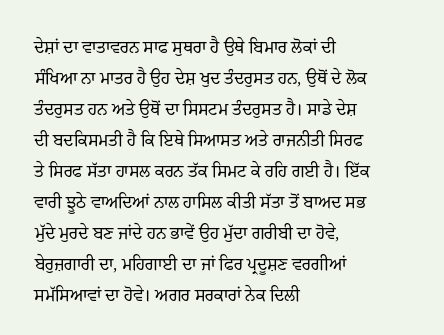ਦੇਸ਼ਾਂ ਦਾ ਵਾਤਾਵਰਨ ਸਾਫ ਸੁਥਰਾ ਹੈ ਉਥੇ ਬਿਮਾਰ ਲੋਕਾਂ ਦੀ ਸੰਖਿਆ ਨਾ ਮਾਤਰ ਹੈ ਉਹ ਦੇਸ਼ ਖੁਦ ਤੰਦਰੁਸਤ ਹਨ, ਉਥੋਂ ਦੇ ਲੋਕ ਤੰਦਰੁਸਤ ਹਨ ਅਤੇ ਉਥੋਂ ਦਾ ਸਿਸਟਮ ਤੰਦਰੁਸਤ ਹੈ। ਸਾਡੇ ਦੇਸ਼ ਦੀ ਬਦਕਿਸਮਤੀ ਹੈ ਕਿ ਇਥੇ ਸਿਆਸਤ ਅਤੇ ਰਾਜਨੀਤੀ ਸਿਰਫ ਤੇ ਸਿਰਫ ਸੱਤਾ ਹਾਸਲ ਕਰਨ ਤੱਕ ਸਿਮਟ ਕੇ ਰਹਿ ਗਈ ਹੈ। ਇੱਕ ਵਾਰੀ ਝੂਠੇ ਵਾਅਦਿਆਂ ਨਾਲ ਹਾਸਿਲ ਕੀਤੀ ਸੱਤਾ ਤੋਂ ਬਾਅਦ ਸਭ ਮੁੱਦੇ ਮੁਰਦੇ ਬਣ ਜਾਂਦੇ ਹਨ ਭਾਵੇਂ ਉਹ ਮੁੱਦਾ ਗਰੀਬੀ ਦਾ ਹੋਵੇ, ਬੇਰੁਜ਼ਗਾਰੀ ਦਾ, ਮਹਿਗਾਈ ਦਾ ਜਾਂ ਫਿਰ ਪ੍ਰਦੂਸ਼ਣ ਵਰਗੀਆਂ ਸਮੱਸਿਆਵਾਂ ਦਾ ਹੋਵੇ। ਅਗਰ ਸਰਕਾਰਾਂ ਨੇਕ ਦਿਲੀ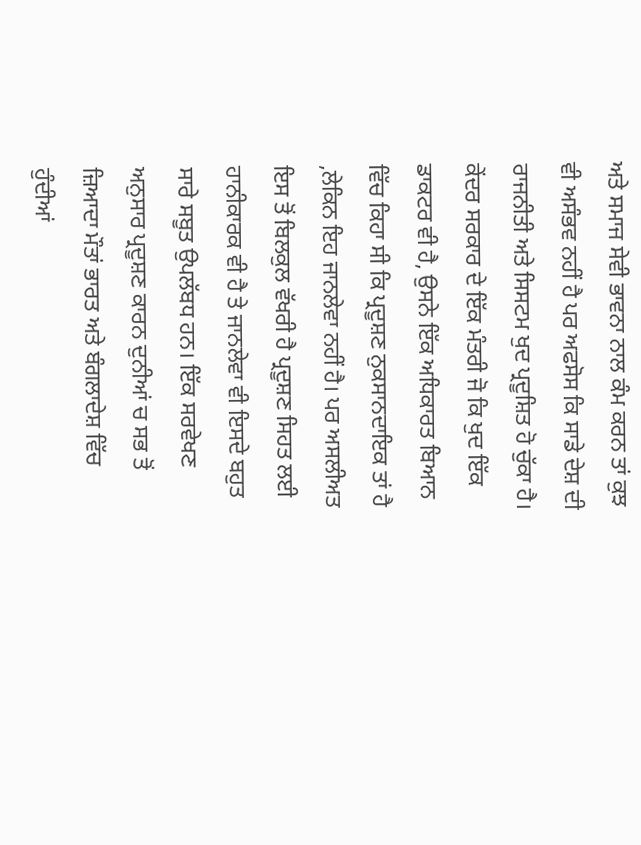ਅਤੇ ਸਮਾਜ ਸੇਵੀ ਭਾਵਨਾ ਨਾਲ ਕੰਮ ਕਰਨ ਤਾਂ ਕੁਝ ਵੀ ਅਸੰਭਵ ਨਹੀਂ ਹੈ ਪਰ ਅਫਸੋਸ ਕਿ ਸਾਡੇ ਦੇਸ਼ ਦੀ ਰਾਜਨੀਤੀ ਅਤੇ ਸਿਸਟਮ ਖੁਦ ਪ੍ਰਦੂਸ਼ਿਤ ਹੋ ਚੁੱਕਾ ਹੈ। ਕੇਂਦਰ ਸਰਕਾਰ ਦੇ ਇੱਕ ਮੰਤਰੀ ਜੋ ਕਿ ਖੁਦ ਇੱਕ ਡਾਕਟਰ ਵੀ ਹੈ, ਉਸਨੇ ਇੱਕ ਅਧਿਕਾਰਤ ਬਿਆਨ ਵਿੱਚ ਕਿਹਾ ਸੀ ਕਿ ਪ੍ਰਦੂਸ਼ਣ ਨੁਕਸਾਨਦਾਇਕ ਤਾਂ ਹੈ ,ਲੇਕਿਨ ਇਹ ਜਾਨਲੇਵਾ ਨਹੀਂ ਹੈ। ਪਰ ਅਸਲੀਅਤ ਇਸ ਤੋਂ ਬਿਲਕੁਲ ਵੱਖਰੀ ਹੈ ਪ੍ਰਦੂਸ਼ਣ ਸਿਹਤ ਲਈ ਹਾਨੀਕਾਰਕ ਵੀ ਹੈ ਤੇ ਜਾਨਲੇਵਾ ਵੀ ਇਸਦੇ ਬਹੁਤ ਸਾਰੇ ਸਬੂਤ ਉਪਲੱਬਧ ਹਨ। ਇੱਕ ਸਰਵੇਖਣ ਅਨੁਸਾਰ ਪ੍ਰਦੂਸ਼ਣ ਕਾਰਨ ਦੁਨੀਆਂ ਚ ਸਭ ਤੋਂ ਜ਼ਿਆਦਾ ਮੌਤਾਂ ਭਾਰਤ ਅਤੇ ਬੰਗਲਾਦੇਸ਼ ਵਿੱਚ ਹੁੰਦੀਆਂ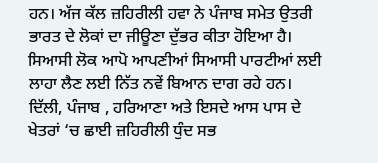ਹਨ। ਅੱਜ ਕੱਲ ਜ਼ਹਿਰੀਲੀ ਹਵਾ ਨੇ ਪੰਜਾਬ ਸਮੇਤ ਉਤਰੀ ਭਾਰਤ ਦੇ ਲੋਕਾਂ ਦਾ ਜੀਊਣਾ ਦੁੱਭਰ ਕੀਤਾ ਹੋਇਆ ਹੈ। ਸਿਆਸੀ ਲੋਕ ਆਪੋ ਆਪਣੀਆਂ ਸਿਆਸੀ ਪਾਰਟੀਆਂ ਲਈ ਲਾਹਾ ਲੈਣ ਲਈ ਨਿੱਤ ਨਵੇਂ ਬਿਆਨ ਦਾਗ ਰਹੇ ਹਨ। ਦਿੱਲੀ, ਪੰਜਾਬ , ਹਰਿਆਣਾ ਅਤੇ ਇਸਦੇ ਆਸ ਪਾਸ ਦੇ ਖੇਤਰਾਂ ‘ਚ ਛਾਈ ਜ਼ਹਿਰੀਲੀ ਧੁੰਦ ਸਭ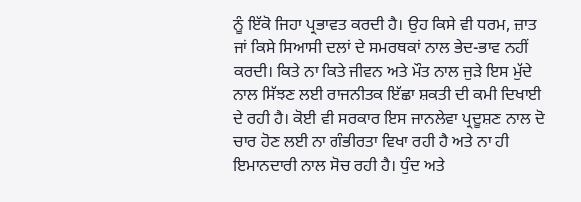ਨੂੰ ਇੱਕੋ ਜਿਹਾ ਪ੍ਰਭਾਵਤ ਕਰਦੀ ਹੈ। ਉਹ ਕਿਸੇ ਵੀ ਧਰਮ, ਜ਼ਾਤ ਜਾਂ ਕਿਸੇ ਸਿਆਸੀ ਦਲਾਂ ਦੇ ਸਮਰਥਕਾਂ ਨਾਲ ਭੇਦ-ਭਾਵ ਨਹੀਂ ਕਰਦੀ। ਕਿਤੇ ਨਾ ਕਿਤੇ ਜੀਵਨ ਅਤੇ ਮੌਤ ਨਾਲ ਜੁੜੇ ਇਸ ਮੁੱਦੇ ਨਾਲ ਸਿੱਝਣ ਲਈ ਰਾਜਨੀਤਕ ਇੱਛਾ ਸ਼ਕਤੀ ਦੀ ਕਮੀ ਦਿਖਾਈ ਦੇ ਰਹੀ ਹੈ। ਕੋਈ ਵੀ ਸਰਕਾਰ ਇਸ ਜਾਨਲੇਵਾ ਪ੍ਰਦੂਸ਼ਣ ਨਾਲ ਦੋ ਚਾਰ ਹੋਣ ਲਈ ਨਾ ਗੰਭੀਰਤਾ ਵਿਖਾ ਰਹੀ ਹੈ ਅਤੇ ਨਾ ਹੀ ਇਮਾਨਦਾਰੀ ਨਾਲ ਸੋਚ ਰਹੀ ਹੈ। ਧੁੰਦ ਅਤੇ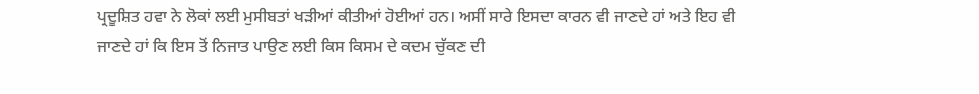ਪ੍ਰਦੂਸ਼ਿਤ ਹਵਾ ਨੇ ਲੋਕਾਂ ਲਈ ਮੁਸੀਬਤਾਂ ਖੜੀਆਂ ਕੀਤੀਆਂ ਹੋਈਆਂ ਹਨ। ਅਸੀਂ ਸਾਰੇ ਇਸਦਾ ਕਾਰਨ ਵੀ ਜਾਣਦੇ ਹਾਂ ਅਤੇ ਇਹ ਵੀ ਜਾਣਦੇ ਹਾਂ ਕਿ ਇਸ ਤੋਂ ਨਿਜਾਤ ਪਾਉਣ ਲਈ ਕਿਸ ਕਿਸਮ ਦੇ ਕਦਮ ਚੁੱਕਣ ਦੀ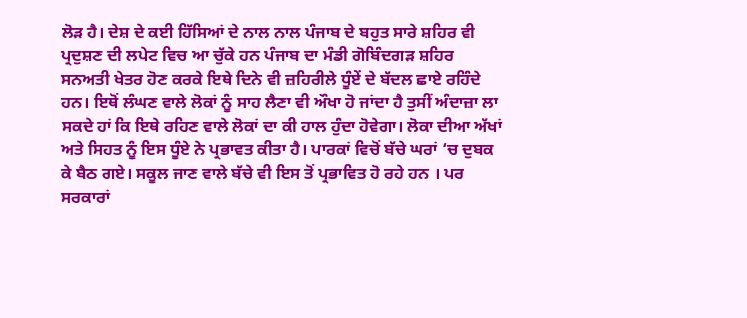ਲੋੜ ਹੈ। ਦੇਸ਼ ਦੇ ਕਈ ਹਿੱਸਿਆਂ ਦੇ ਨਾਲ ਨਾਲ ਪੰਜਾਬ ਦੇ ਬਹੁਤ ਸਾਰੇ ਸ਼ਹਿਰ ਵੀ ਪ੍ਰਦੁਸ਼ਣ ਦੀ ਲਪੇਟ ਵਿਚ ਆ ਚੁੱਕੇ ਹਨ ਪੰਜਾਬ ਦਾ ਮੰਡੀ ਗੋਬਿੰਦਗੜ ਸ਼ਹਿਰ ਸਨਅਤੀ ਖੇਤਰ ਹੋਣ ਕਰਕੇ ਇਥੇ ਦਿਨੇ ਵੀ ਜ਼ਹਿਰੀਲੇ ਧੂੰਏਂ ਦੇ ਬੱਦਲ ਛਾਏ ਰਹਿੰਦੇ ਹਨ। ਇਥੋਂ ਲੰਘਣ ਵਾਲੇ ਲੋਕਾਂ ਨੂੰ ਸਾਹ ਲੈਣਾ ਵੀ ਔਖਾ ਹੋ ਜਾਂਦਾ ਹੈ ਤੁਸੀਂ ਅੰਦਾਜ਼ਾ ਲਾ ਸਕਦੇ ਹਾਂ ਕਿ ਇਥੇ ਰਹਿਣ ਵਾਲੇ ਲੋਕਾਂ ਦਾ ਕੀ ਹਾਲ ਹੁੰਦਾ ਹੋਵੇਗਾ। ਲੋਕਾ ਦੀਆ ਅੱਖਾਂ ਅਤੇ ਸਿਹਤ ਨੂੰ ਇਸ ਧੂੰਏ ਨੇ ਪ੍ਰਭਾਵਤ ਕੀਤਾ ਹੈ। ਪਾਰਕਾਂ ਵਿਚੋਂ ਬੱਚੇ ਘਰਾਂ ‘ਚ ਦੁਬਕ ਕੇ ਬੈਠ ਗਏ। ਸਕੂਲ ਜਾਣ ਵਾਲੇ ਬੱਚੇ ਵੀ ਇਸ ਤੋਂ ਪ੍ਰਭਾਵਿਤ ਹੋ ਰਹੇ ਹਨ । ਪਰ ਸਰਕਾਰਾਂ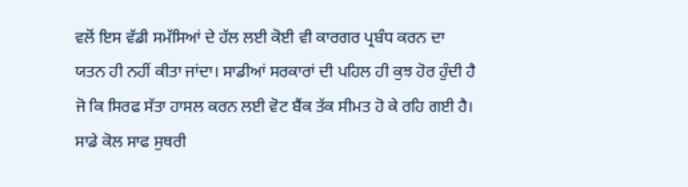ਵਲੋਂ ਇਸ ਵੱਡੀ ਸਮੱਸਿਆਂ ਦੇ ਹੱਲ ਲਈ ਕੋਈ ਵੀ ਕਾਰਗਰ ਪ੍ਰਬੰਧ ਕਰਨ ਦਾ ਯਤਨ ਹੀ ਨਹੀਂ ਕੀਤਾ ਜਾਂਦਾ। ਸਾਡੀਆਂ ਸਰਕਾਰਾਂ ਦੀ ਪਹਿਲ ਹੀ ਕੁਝ ਹੋਰ ਹੁੰਦੀ ਹੈ ਜੋ ਕਿ ਸਿਰਫ ਸੱਤਾ ਹਾਸਲ ਕਰਨ ਲਈ ਵੋਟ ਬੈਂਕ ਤੱਕ ਸੀਮਤ ਹੋ ਕੇ ਰਹਿ ਗਈ ਹੈ। ਸਾਡੇ ਕੋਲ ਸਾਫ ਸੁਥਰੀ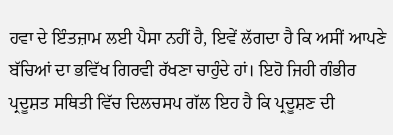ਹਵਾ ਦੇ ਇੰਤਜ਼ਾਮ ਲਈ ਪੈਸਾ ਨਹੀਂ ਹੈ, ਇਵੇਂ ਲੱਗਦਾ ਹੈ ਕਿ ਅਸੀਂ ਆਪਣੇ ਬੱਚਿਆਂ ਦਾ ਭਵਿੱਖ ਗਿਰਵੀ ਰੱਖਣਾ ਚਾਹੁੰਦੇ ਹਾਂ। ਇਹੋ ਜਿਹੀ ਗੰਭੀਰ ਪ੍ਰਦੂਸ਼ਤ ਸਥਿਤੀ ਵਿੱਚ ਦਿਲਚਸਪ ਗੱਲ ਇਹ ਹੈ ਕਿ ਪ੍ਰਦੂਸ਼ਣ ਦੀ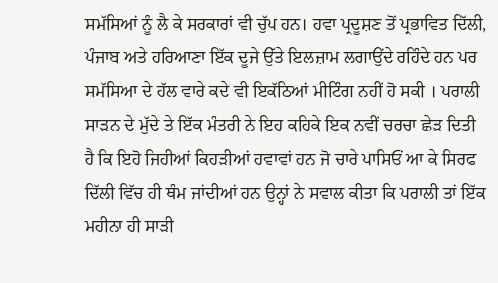ਸਮੱਸਿਆਂ ਨੂੰ ਲੈ ਕੇ ਸਰਕਾਰਾਂ ਵੀ ਚੁੱਪ ਹਨ। ਹਵਾ ਪ੍ਰਦੂਸ਼ਣ ਤੋਂ ਪ੍ਰਭਾਵਿਤ ਦਿੱਲੀ, ਪੰਜਾਬ ਅਤੇ ਹਰਿਆਣਾ ਇੱਕ ਦੂਜੇ ਉੱਤੇ ਇਲਜ਼ਾਮ ਲਗਾਉਂਦੇ ਰਹਿੰਦੇ ਹਨ ਪਰ ਸਮੱਸਿਆ ਦੇ ਹੱਲ ਵਾਰੇ ਕਦੇ ਵੀ ਇਕੱਠਿਆਂ ਮੀਟਿੰਗ ਨਹੀਂ ਹੋ ਸਕੀ । ਪਰਾਲੀ ਸਾੜਨ ਦੇ ਮੁੱਦੇ ਤੇ ਇੱਕ ਮੰਤਰੀ ਨੇ ਇਹ ਕਹਿਕੇ ਇਕ ਨਵੀਂ ਚਰਚਾ ਛੇੜ ਦਿਤੀ ਹੈ ਕਿ ਇਹੋ ਜਿਹੀਆਂ ਕਿਹੜੀਆਂ ਹਵਾਵਾਂ ਹਨ ਜੋ ਚਾਰੇ ਪਾਸਿਓਂ ਆ ਕੇ ਸਿਰਫ ਦਿੱਲੀ ਵਿੱਚ ਹੀ ਥੰਮ ਜਾਂਦੀਆਂ ਹਨ ਉਨ੍ਹਾਂ ਨੇ ਸਵਾਲ ਕੀਤਾ ਕਿ ਪਰਾਲੀ ਤਾਂ ਇੱਕ ਮਹੀਨਾ ਹੀ ਸਾੜੀ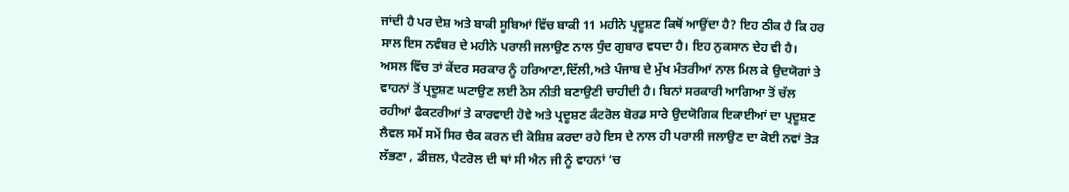ਜਾਂਦੀ ਹੈ ਪਰ ਦੇਸ਼ ਅਤੇ ਬਾਕੀ ਸੂਬਿਆਂ ਵਿੱਚ ਬਾਕੀ 11 ਮਹੀਨੇ ਪ੍ਰਦੂਸ਼ਣ ਕਿਥੋਂ ਆਉਂਦਾ ਹੈ? ਇਹ ਠੀਕ ਹੈ ਕਿ ਹਰ ਸਾਲ ਇਸ ਨਵੰਬਰ ਦੇ ਮਹੀਨੇ ਪਰਾਲੀ ਜਲਾਉਣ ਨਾਲ ਧੁੰਦ ਗੁਬਾਰ ਵਧਦਾ ਹੈ। ਇਹ ਨੁਕਸਾਨ ਦੇਹ ਵੀ ਹੈ। ਅਸਲ ਵਿੱਚ ਤਾਂ ਕੇਂਦਰ ਸਰਕਾਰ ਨੂੰ ਹਰਿਆਣਾ,ਦਿੱਲੀ,ਅਤੇ ਪੰਜਾਬ ਦੇ ਮੁੱਖ ਮੰਤਰੀਆਂ ਨਾਲ ਮਿਲ ਕੇ ਉਦਯੋਗਾਂ ਤੇ ਵਾਹਨਾਂ ਤੋਂ ਪ੍ਰਦੂਸ਼ਣ ਘਟਾਉਣ ਲਈ ਠੋਸ ਨੀਤੀ ਬਣਾਉਣੀ ਚਾਹੀਦੀ ਹੈ। ਬਿਨਾਂ ਸਰਕਾਰੀ ਆਗਿਆ ਤੋਂ ਚੱਲ ਰਹੀਆਂ ਫੈਕਟਰੀਆਂ ਤੇ ਕਾਰਵਾਈ ਹੋਵੇ ਅਤੇ ਪ੍ਰਦੂਸ਼ਣ ਕੰਟਰੋਲ ਬੋਰਡ ਸਾਰੇ ਉਦਯੋਗਿਕ ਇਕਾਈਆਂ ਦਾ ਪ੍ਰਦੂਸ਼ਣ ਲੈਵਲ ਸਮੇਂ ਸਮੇਂ ਸਿਰ ਚੈਕ ਕਰਨ ਦੀ ਕੋਸ਼ਿਸ਼ ਕਰਦਾ ਰਹੇ ਇਸ ਦੇ ਨਾਲ ਹੀ ਪਰਾਲੀ ਜਲਾਉਣ ਦਾ ਕੋਈ ਨਵਾਂ ਤੋੜ ਲੱਭਣਾ , ਡੀਜ਼ਲ, ਪੈਟਰੋਲ ਦੀ ਥਾਂ ਸੀ ਐਨ ਜੀ ਨੂੰ ਵਾਹਨਾਂ ‘ਚ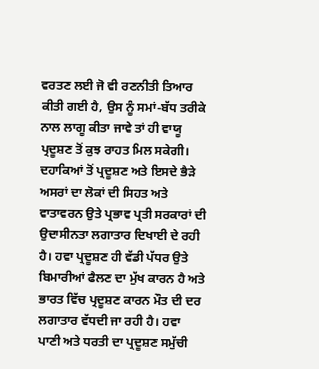ਵਰਤਣ ਲਈ ਜੋ ਵੀ ਰਣਨੀਤੀ ਤਿਆਰ ਕੀਤੀ ਗਈ ਹੈ, ਉਸ ਨੂੰ ਸਮਾਂ-ਬੱਧ ਤਰੀਕੇ ਨਾਲ ਲਾਗੂ ਕੀਤਾ ਜਾਵੇ ਤਾਂ ਹੀ ਵਾਯੂ ਪ੍ਰਦੂਸ਼ਣ ਤੋਂ ਕੁਝ ਰਾਹਤ ਮਿਲ ਸਕੇਗੀ। ਦਹਾਕਿਆਂ ਤੋਂ ਪ੍ਰਦੂਸ਼ਣ ਅਤੇ ਇਸਦੇ ਭੈੜੇ ਅਸਰਾਂ ਦਾ ਲੋਕਾਂ ਦੀ ਸਿਹਤ ਅਤੇ ਵਾਤਾਵਰਨ ਉਤੇ ਪ੍ਰਭਾਵ ਪ੍ਰਤੀ ਸਰਕਾਰਾਂ ਦੀ ਉਦਾਸੀਨਤਾ ਲਗਾਤਾਰ ਦਿਖਾਈ ਦੇ ਰਹੀ ਹੈ। ਹਵਾ ਪ੍ਰਦੂਸ਼ਣ ਹੀ ਵੱਡੀ ਪੱਧਰ ਉਤੇ ਬਿਮਾਰੀਆਂ ਫੈਲਣ ਦਾ ਮੁੱਖ ਕਾਰਨ ਹੈ ਅਤੇ ਭਾਰਤ ਵਿੱਚ ਪ੍ਰਦੂਸ਼ਣ ਕਾਰਨ ਮੌਤ ਦੀ ਦਰ ਲਗਾਤਾਰ ਵੱਧਦੀ ਜਾ ਰਹੀ ਹੈ। ਹਵਾ ਪਾਣੀ ਅਤੇ ਧਰਤੀ ਦਾ ਪ੍ਰਦੂਸ਼ਣ ਸਮੁੱਚੀ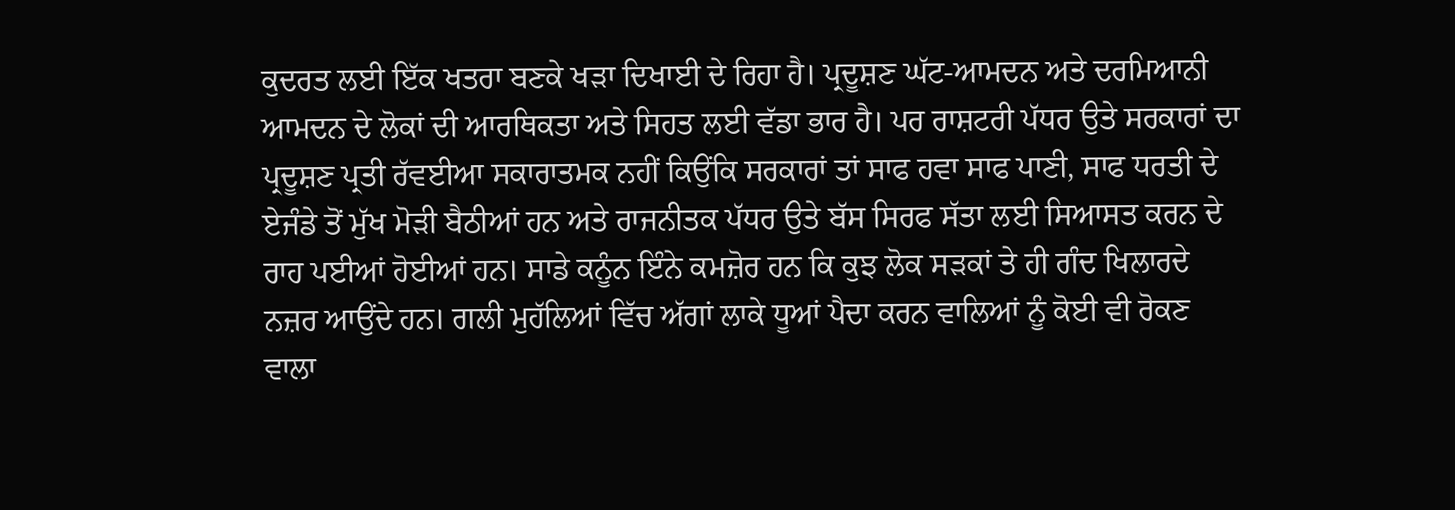ਕੁਦਰਤ ਲਈ ਇੱਕ ਖਤਰਾ ਬਣਕੇ ਖੜਾ ਦਿਖਾਈ ਦੇ ਰਿਹਾ ਹੈ। ਪ੍ਰਦੂਸ਼ਣ ਘੱਟ-ਆਮਦਨ ਅਤੇ ਦਰਮਿਆਨੀ ਆਮਦਨ ਦੇ ਲੋਕਾਂ ਦੀ ਆਰਥਿਕਤਾ ਅਤੇ ਸਿਹਤ ਲਈ ਵੱਡਾ ਭਾਰ ਹੈ। ਪਰ ਰਾਸ਼ਟਰੀ ਪੱਧਰ ਉਤੇ ਸਰਕਾਰਾਂ ਦਾ ਪ੍ਰਦੂਸ਼ਣ ਪ੍ਰਤੀ ਰੱਵਈਆ ਸਕਾਰਾਤਮਕ ਨਹੀਂ ਕਿਉਂਕਿ ਸਰਕਾਰਾਂ ਤਾਂ ਸਾਫ ਹਵਾ ਸਾਫ ਪਾਣੀ, ਸਾਫ ਧਰਤੀ ਦੇ ਏਜੰਡੇ ਤੋਂ ਮੁੱਖ ਮੋੜੀ ਬੈਠੀਆਂ ਹਨ ਅਤੇ ਰਾਜਨੀਤਕ ਪੱਧਰ ਉਤੇ ਬੱਸ ਸਿਰਫ ਸੱਤਾ ਲਈ ਸਿਆਸਤ ਕਰਨ ਦੇ ਰਾਹ ਪਈਆਂ ਹੋਈਆਂ ਹਨ। ਸਾਡੇ ਕਨੂੰਨ ਇੰਨੇ ਕਮਜ਼ੋਰ ਹਨ ਕਿ ਕੁਝ ਲੋਕ ਸੜਕਾਂ ਤੇ ਹੀ ਗੰਦ ਖਿਲਾਰਦੇ ਨਜ਼ਰ ਆਉਂਦੇ ਹਨ। ਗਲੀ ਮੁਹੱਲਿਆਂ ਵਿੱਚ ਅੱਗਾਂ ਲਾਕੇ ਧੂਆਂ ਪੈਦਾ ਕਰਨ ਵਾਲਿਆਂ ਨੂੰ ਕੋਈ ਵੀ ਰੋਕਣ ਵਾਲਾ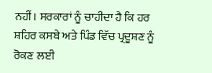ਨਹੀਂ। ਸਰਕਾਰਾਂ ਨੂੰ ਚਾਹੀਦਾ ਹੈ ਕਿ ਹਰ ਸ਼ਹਿਰ ਕਸਬੇ ਅਤੇ ਪਿੰਡ ਵਿੱਚ ਪ੍ਰਦੂਸ਼ਣ ਨੂੰ ਰੋਕਣ ਲਈ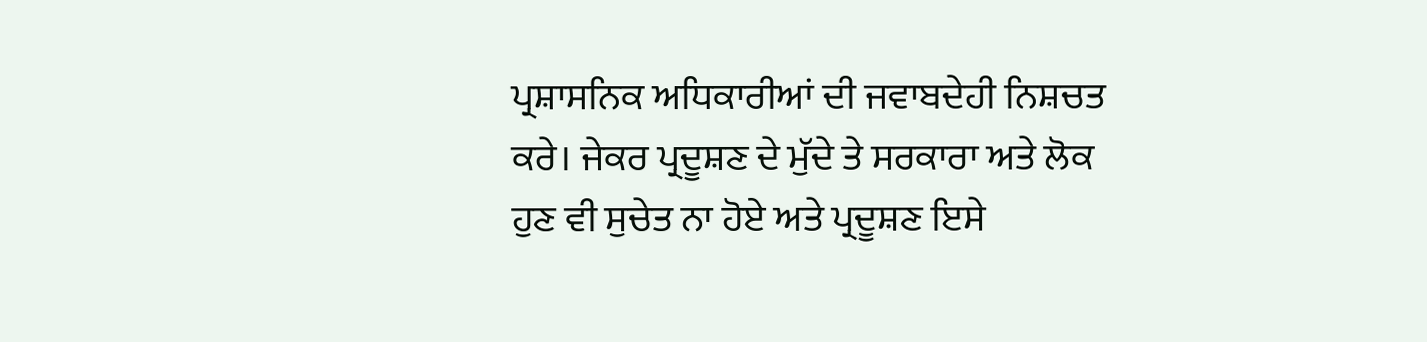ਪ੍ਰਸ਼ਾਸਨਿਕ ਅਧਿਕਾਰੀਆਂ ਦੀ ਜਵਾਬਦੇਹੀ ਨਿਸ਼ਚਤ ਕਰੇ। ਜੇਕਰ ਪ੍ਰਦੂਸ਼ਣ ਦੇ ਮੁੱਦੇ ਤੇ ਸਰਕਾਰਾ ਅਤੇ ਲੋਕ ਹੁਣ ਵੀ ਸੁਚੇਤ ਨਾ ਹੋਏ ਅਤੇ ਪ੍ਰਦੂਸ਼ਣ ਇਸੇ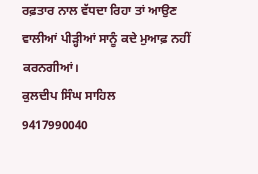ਰਫ਼ਤਾਰ ਨਾਲ ਵੱਧਦਾ ਰਿਹਾ ਤਾਂ ਆਉਣ ਵਾਲੀਆਂ ਪੀੜ੍ਹੀਆਂ ਸਾਨੂੰ ਕਦੇ ਮੁਆਫ਼ ਨਹੀਂ ਕਰਨਗੀਆਂ।
ਕੁਲਦੀਪ ਸਿੰਘ ਸਾਹਿਲ
9417990040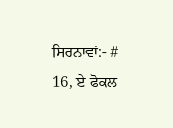ਸਿਰਨਾਵਾਂ:- # 16, ਏ ਫੋਕਲ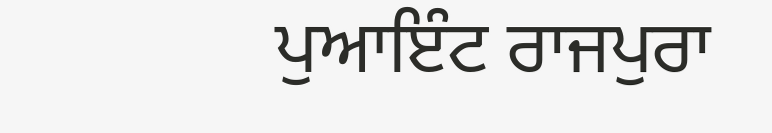ਪੁਆਇੰਟ ਰਾਜਪੁਰਾ